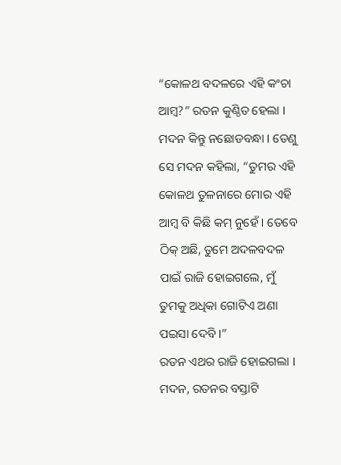“କୋଳଥ ବଦଳରେ ଏହି କଂଚା ଆମ୍ବ?” ରତନ କୁଣ୍ଠିତ ହେଲା । ମଦନ କିନ୍ତୁ ନଛୋଡବନ୍ଧା । ତେଣୁ ସେ ମଦନ କହିଲା, “ତୁମର ଏହି କୋଳଥ ତୁଳନାରେ ମୋର ଏହି ଆମ୍ବ ବି କିଛି କମ୍ ନୁହେଁ । ତେବେ ଠିକ୍ ଅଛି, ତୁମେ ଅଦଳବଦଳ ପାଇଁ ରାଜି ହୋଇଗଲେ, ମୁଁ ତୁମକୁ ଅଧିକା ଗୋଟିଏ ଅଣା ପଇସା ଦେବି ।”
ରତନ ଏଥର ରାଜି ହୋଇଗଲା । ମଦନ, ରତନର ବସ୍ତାଟି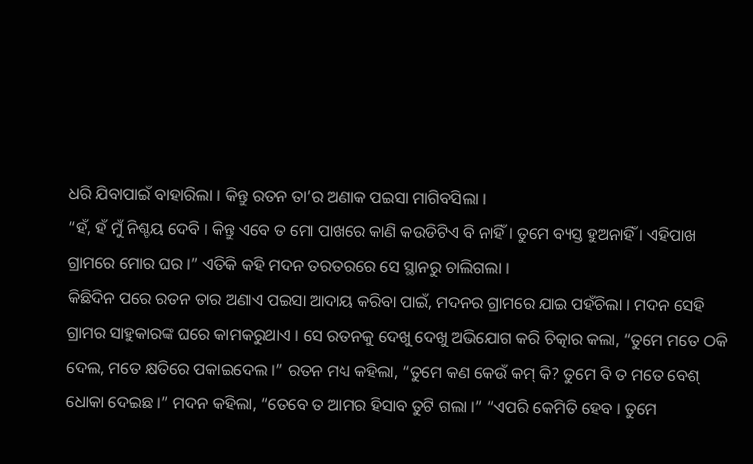ଧରି ଯିବାପାଇଁ ବାହାରିଲା । କିନ୍ତୁ ରତନ ତା’ର ଅଣାକ ପଇସା ମାଗିବସିଲା ।
“ହଁ, ହଁ ମୁଁ ନିଶ୍ଚୟ ଦେବି । କିନ୍ତୁ ଏବେ ତ ମୋ ପାଖରେ କାଣି କଉଡିଟିଏ ବି ନାହିଁ । ତୁମେ ବ୍ୟସ୍ତ ହୁଅନାହିଁ । ଏହିପାଖ ଗ୍ରାମରେ ମୋର ଘର ।” ଏତିକି କହି ମଦନ ତରତରରେ ସେ ସ୍ଥାନରୁ ଚାଲିଗଲା ।
କିଛିଦିନ ପରେ ରତନ ତାର ଅଣାଏ ପଇସା ଆଦାୟ କରିବା ପାଇଁ, ମଦନର ଗ୍ରାମରେ ଯାଇ ପହଁଚିଲା । ମଦନ ସେହି ଗ୍ରାମର ସାହୁକାରଙ୍କ ଘରେ କାମକରୁଥାଏ । ସେ ରତନକୁ ଦେଖୁ ଦେଖୁ ଅଭିଯୋଗ କରି ଚିତ୍କାର କଲା, “ତୁମେ ମତେ ଠକି ଦେଲ, ମତେ କ୍ଷତିରେ ପକାଇଦେଲ ।” ରତନ ମଧ୍ୟ କହିଲା, “ତୁମେ କଣ କେଉଁ କମ୍ କି? ତୁମେ ବି ତ ମତେ ବେଶ୍ ଧୋକା ଦେଇଛ ।” ମଦନ କହିଲା, “ତେବେ ତ ଆମର ହିସାବ ତୁଟି ଗଲା ।” “ଏପରି କେମିତି ହେବ । ତୁମେ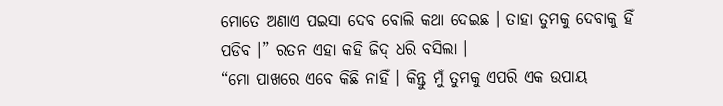ମୋତେ ଅଣାଏ ପଇସା ଦେବ ବୋଲି କଥା ଦେଇଛ । ତାହା ତୁମକୁ ଦେବାକୁ ହିଁ ପଡିବ ।” ରତନ ଏହା କହି ଜିଦ୍ ଧରି ବସିଲା ।
“ମୋ ପାଖରେ ଏବେ କିଛି ନାହିଁ । କିନ୍ତୁ ମୁଁ ତୁମକୁ ଏପରି ଏକ ଉପାୟ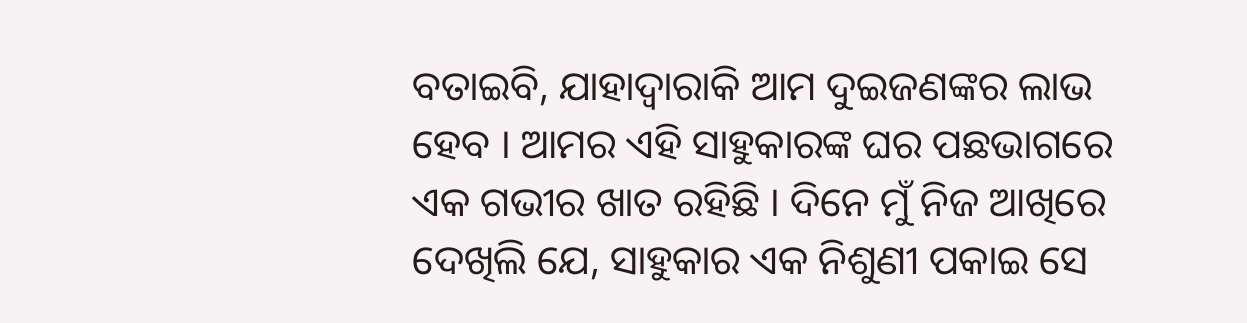ବତାଇବି, ଯାହାଦ୍ୱାରାକି ଆମ ଦୁଇଜଣଙ୍କର ଲାଭ ହେବ । ଆମର ଏହି ସାହୁକାରଙ୍କ ଘର ପଛଭାଗରେ ଏକ ଗଭୀର ଖାତ ରହିଛି । ଦିନେ ମୁଁ ନିଜ ଆଖିରେ ଦେଖିଲି ଯେ, ସାହୁକାର ଏକ ନିଶୁଣୀ ପକାଇ ସେ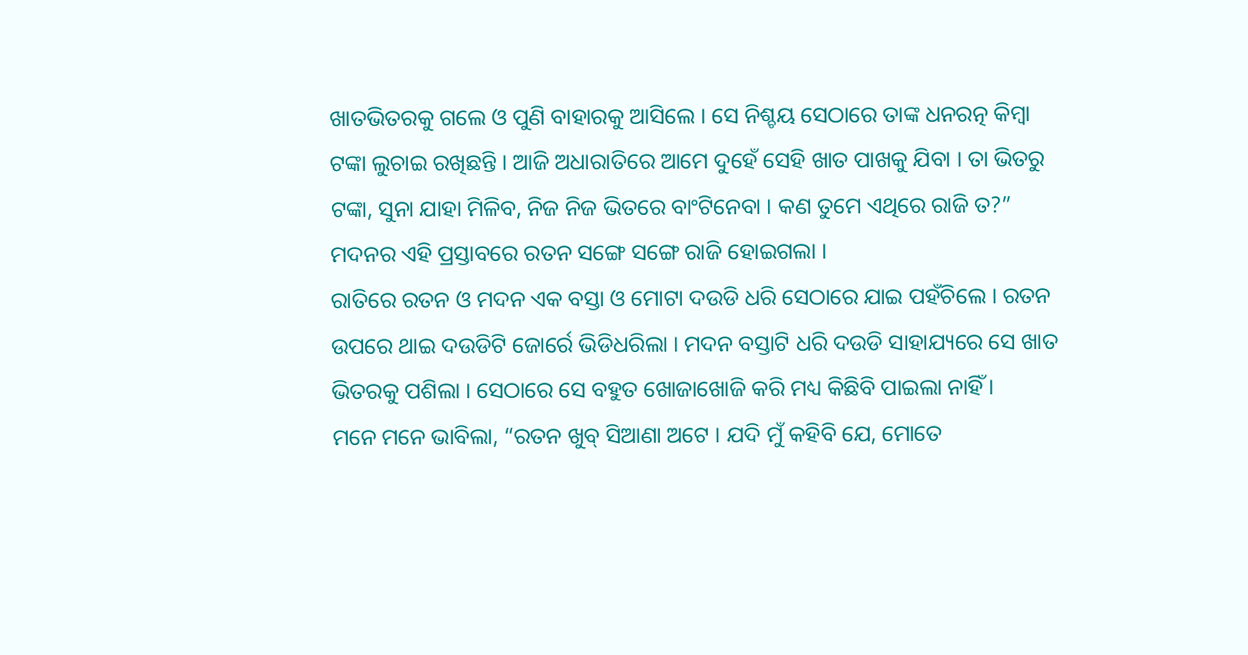ଖାତଭିତରକୁ ଗଲେ ଓ ପୁଣି ବାହାରକୁ ଆସିଲେ । ସେ ନିଶ୍ଚୟ ସେଠାରେ ତାଙ୍କ ଧନରତ୍ନ କିମ୍ବା ଟଙ୍କା ଲୁଚାଇ ରଖିଛନ୍ତି । ଆଜି ଅଧାରାତିରେ ଆମେ ଦୁହେଁ ସେହି ଖାତ ପାଖକୁ ଯିବା । ତା ଭିତରୁ ଟଙ୍କା, ସୁନା ଯାହା ମିଳିବ, ନିଜ ନିଜ ଭିତରେ ବାଂଟିନେବା । କଣ ତୁମେ ଏଥିରେ ରାଜି ତ?” ମଦନର ଏହି ପ୍ରସ୍ତାବରେ ରତନ ସଙ୍ଗେ ସଙ୍ଗେ ରାଜି ହୋଇଗଲା ।
ରାତିରେ ରତନ ଓ ମଦନ ଏକ ବସ୍ତା ଓ ମୋଟା ଦଉଡି ଧରି ସେଠାରେ ଯାଇ ପହଁଚିଲେ । ରତନ ଉପରେ ଥାଇ ଦଉଡିଟି ଜୋର୍ରେ ଭିଡିଧରିଲା । ମଦନ ବସ୍ତାଟି ଧରି ଦଉଡି ସାହାଯ୍ୟରେ ସେ ଖାତ ଭିତରକୁ ପଶିଲା । ସେଠାରେ ସେ ବହୁତ ଖୋଜାଖୋଜି କରି ମଧ୍ୟ କିଛିବି ପାଇଲା ନାହିଁ ।
ମନେ ମନେ ଭାବିଲା, “ରତନ ଖୁବ୍ ସିଆଣା ଅଟେ । ଯଦି ମୁଁ କହିବି ଯେ, ମୋତେ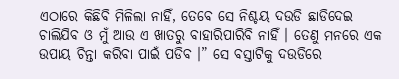ଏଠାରେ କିଛିବି ମିଳିଲା ନାହିଁ, ତେବେ ସେ ନିଶ୍ଚୟ ଦଉଡି ଛାଡିଦେଇ ଚାଲିଯିବ ଓ ମୁଁ ଆଉ ଏ ଖାତରୁ ବାହାରିପାରିବି ନାହିଁ । ତେଣୁ ମନରେ ଏକ ଉପାୟ ଚିନ୍ତା କରିବା ପାଇଁ ପଡିବ ।” ସେ ବସ୍ତାଟିକୁ ଦଉଡିରେ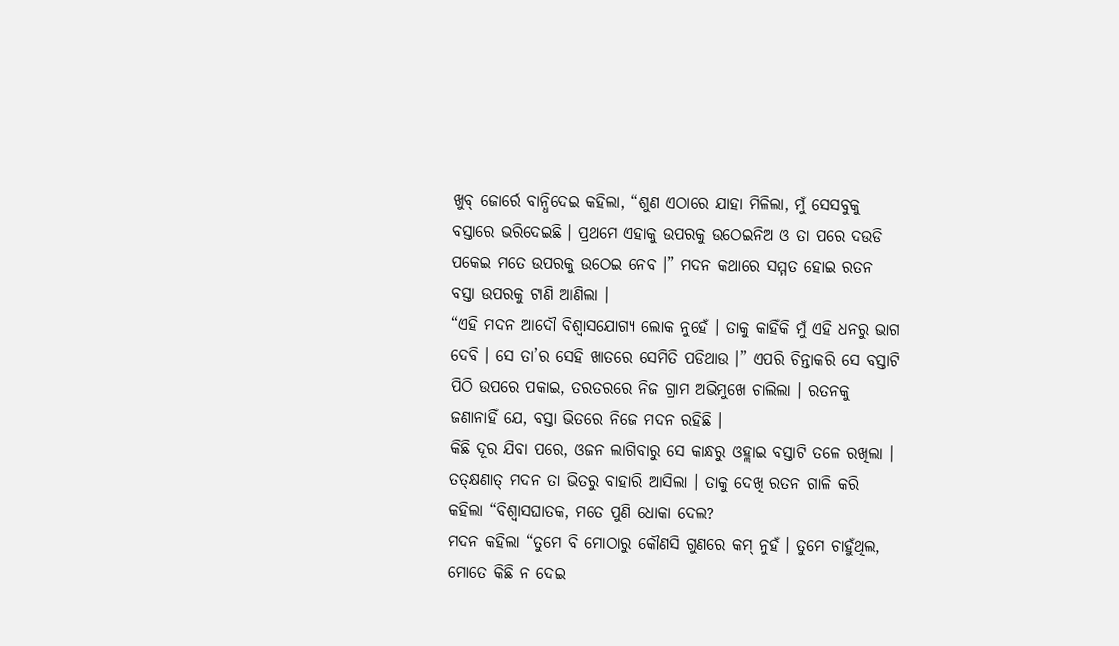ଖୁବ୍ ଜୋର୍ରେ ବାନ୍ଧିଦେଇ କହିଲା, “ଶୁଣ ଏଠାରେ ଯାହା ମିଳିଲା, ମୁଁ ସେସବୁକୁ ବସ୍ତାରେ ଭରିଦେଇଛି । ପ୍ରଥମେ ଏହାକୁ ଉପରକୁ ଉଠେଇନିଅ ଓ ତା ପରେ ଦଉଡି ପକେଇ ମତେ ଉପରକୁ ଉଠେଇ ନେବ ।” ମଦନ କଥାରେ ସମ୍ମତ ହୋଇ ରତନ ବସ୍ତା ଉପରକୁ ଟାଣି ଆଣିଲା ।
“ଏହି ମଦନ ଆଦୌ ବିଶ୍ୱାସଯୋଗ୍ୟ ଲୋକ ନୁହେଁ । ତାକୁ କାହିଁକି ମୁଁ ଏହି ଧନରୁ ଭାଗ ଦେବି । ସେ ତା’ର ସେହି ଖାତରେ ସେମିତି ପଡିଥାଉ ।” ଏପରି ଚିନ୍ତାକରି ସେ ବସ୍ତାଟି ପିଠି ଉପରେ ପକାଇ, ତରତରରେ ନିଜ ଗ୍ରାମ ଅଭିମୁଖେ ଚାଲିଲା । ରତନକୁ ଜଣାନାହିଁ ଯେ, ବସ୍ତା ଭିତରେ ନିଜେ ମଦନ ରହିଛି ।
କିଛି ଦୂର ଯିବା ପରେ, ଓଜନ ଲାଗିବାରୁ ସେ କାନ୍ଧରୁ ଓହ୍ଲାଇ ବସ୍ତାଟି ତଳେ ରଖିଲା । ତତ୍କ୍ଷଣାତ୍ ମଦନ ତା ଭିତରୁ ବାହାରି ଆସିଲା । ତାକୁ ଦେଖି ରତନ ଗାଳି କରି କହିଲା “ବିଶ୍ୱାସଘାତକ, ମତେ ପୁଣି ଧୋକା ଦେଲ?
ମଦନ କହିଲା “ତୁମେ ବି ମୋଠାରୁ କୌଣସି ଗୁଣରେ କମ୍ ନୁହଁ । ତୁମେ ଚାହୁଁଥିଲ, ମୋତେ କିଛି ନ ଦେଇ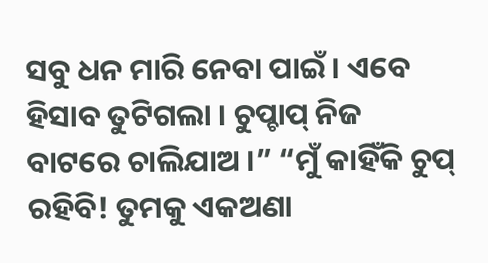ସବୁ ଧନ ମାରି ନେବା ପାଇଁ । ଏବେ ହିସାବ ତୁଟିଗଲା । ଚୁପ୍ଚାପ୍ ନିଜ ବାଟରେ ଚାଲିଯାଅ ।” “ମୁଁ କାହିଁକି ଚୁପ୍ ରହିବି! ତୁମକୁ ଏକଅଣା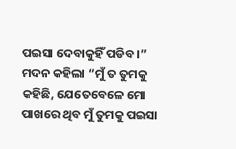ପଇସା ଦେବାକୁହିଁ ପଡିବ ।”
ମଦନ କହିଲା “ମୁଁ ତ ତୁମକୁ କହିଛି, ଯେତେବେଳେ ମୋ ପାଖରେ ଥିବ ମୁଁ ତୁମକୁ ପଇସା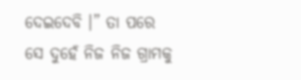ଦେଇଦେବି ।” ତା ପରେ ସେ ଦୁହେଁ ନିଜ ନିଜ ଗ୍ରାମକୁ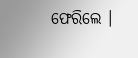ଫେରିଲେ ।